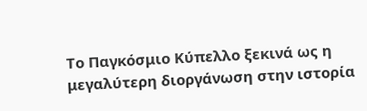Το Παγκόσμιο Κύπελλο ξεκινά ως η μεγαλύτερη διοργάνωση στην ιστορία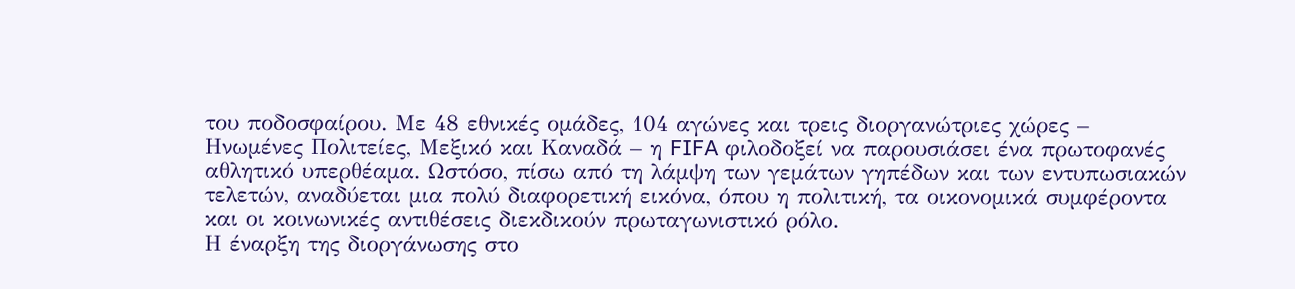του ποδοσφαίρου. Με 48 εθνικές ομάδες, 104 αγώνες και τρεις διοργανώτριες χώρες – Ηνωμένες Πολιτείες, Μεξικό και Καναδά – η FIFA φιλοδοξεί να παρουσιάσει ένα πρωτοφανές αθλητικό υπερθέαμα. Ωστόσο, πίσω από τη λάμψη των γεμάτων γηπέδων και των εντυπωσιακών τελετών, αναδύεται μια πολύ διαφορετική εικόνα, όπου η πολιτική, τα οικονομικά συμφέροντα και οι κοινωνικές αντιθέσεις διεκδικούν πρωταγωνιστικό ρόλο.
Η έναρξη της διοργάνωσης στο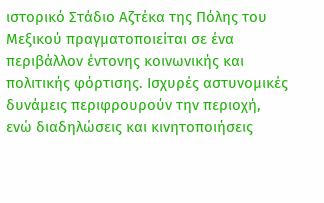ιστορικό Στάδιο Αζτέκα της Πόλης του Μεξικού πραγματοποιείται σε ένα περιβάλλον έντονης κοινωνικής και πολιτικής φόρτισης. Ισχυρές αστυνομικές δυνάμεις περιφρουρούν την περιοχή, ενώ διαδηλώσεις και κινητοποιήσεις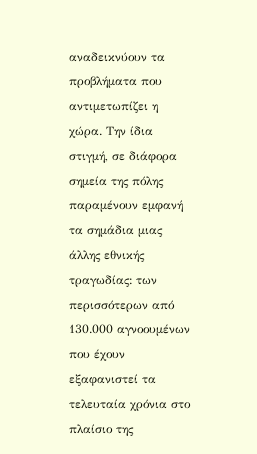αναδεικνύουν τα προβλήματα που αντιμετωπίζει η χώρα. Την ίδια στιγμή, σε διάφορα σημεία της πόλης παραμένουν εμφανή τα σημάδια μιας άλλης εθνικής τραγωδίας: των περισσότερων από 130.000 αγνοουμένων που έχουν εξαφανιστεί τα τελευταία χρόνια στο πλαίσιο της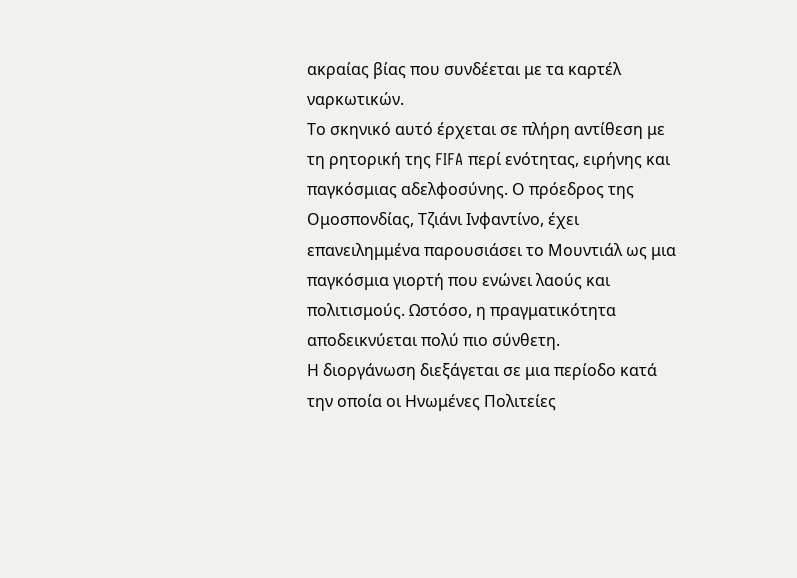ακραίας βίας που συνδέεται με τα καρτέλ ναρκωτικών.
Το σκηνικό αυτό έρχεται σε πλήρη αντίθεση με τη ρητορική της FIFA περί ενότητας, ειρήνης και παγκόσμιας αδελφοσύνης. Ο πρόεδρος της Ομοσπονδίας, Τζιάνι Ινφαντίνο, έχει επανειλημμένα παρουσιάσει το Μουντιάλ ως μια παγκόσμια γιορτή που ενώνει λαούς και πολιτισμούς. Ωστόσο, η πραγματικότητα αποδεικνύεται πολύ πιο σύνθετη.
Η διοργάνωση διεξάγεται σε μια περίοδο κατά την οποία οι Ηνωμένες Πολιτείες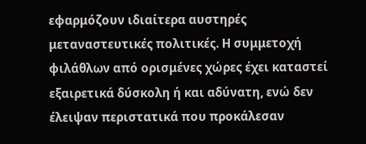εφαρμόζουν ιδιαίτερα αυστηρές μεταναστευτικές πολιτικές. Η συμμετοχή φιλάθλων από ορισμένες χώρες έχει καταστεί εξαιρετικά δύσκολη ή και αδύνατη, ενώ δεν έλειψαν περιστατικά που προκάλεσαν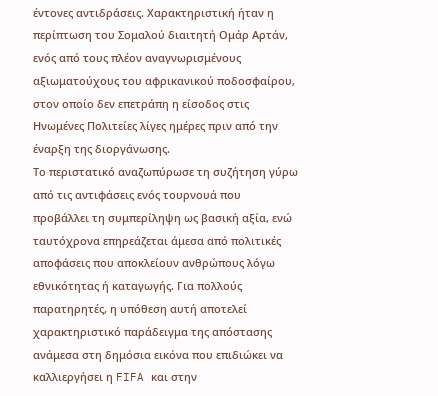έντονες αντιδράσεις. Χαρακτηριστική ήταν η περίπτωση του Σομαλού διαιτητή Ομάρ Αρτάν, ενός από τους πλέον αναγνωρισμένους αξιωματούχους του αφρικανικού ποδοσφαίρου, στον οποίο δεν επετράπη η είσοδος στις Ηνωμένες Πολιτείες λίγες ημέρες πριν από την έναρξη της διοργάνωσης.
Το περιστατικό αναζωπύρωσε τη συζήτηση γύρω από τις αντιφάσεις ενός τουρνουά που προβάλλει τη συμπερίληψη ως βασική αξία, ενώ ταυτόχρονα επηρεάζεται άμεσα από πολιτικές αποφάσεις που αποκλείουν ανθρώπους λόγω εθνικότητας ή καταγωγής. Για πολλούς παρατηρητές, η υπόθεση αυτή αποτελεί χαρακτηριστικό παράδειγμα της απόστασης ανάμεσα στη δημόσια εικόνα που επιδιώκει να καλλιεργήσει η FIFA και στην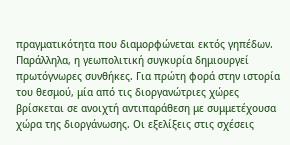πραγματικότητα που διαμορφώνεται εκτός γηπέδων.
Παράλληλα, η γεωπολιτική συγκυρία δημιουργεί πρωτόγνωρες συνθήκες. Για πρώτη φορά στην ιστορία του θεσμού, μία από τις διοργανώτριες χώρες βρίσκεται σε ανοιχτή αντιπαράθεση με συμμετέχουσα χώρα της διοργάνωσης. Οι εξελίξεις στις σχέσεις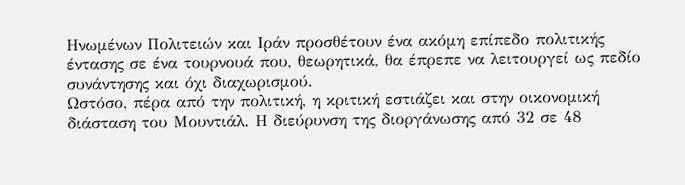Ηνωμένων Πολιτειών και Ιράν προσθέτουν ένα ακόμη επίπεδο πολιτικής έντασης σε ένα τουρνουά που, θεωρητικά, θα έπρεπε να λειτουργεί ως πεδίο συνάντησης και όχι διαχωρισμού.
Ωστόσο, πέρα από την πολιτική, η κριτική εστιάζει και στην οικονομική διάσταση του Μουντιάλ. Η διεύρυνση της διοργάνωσης από 32 σε 48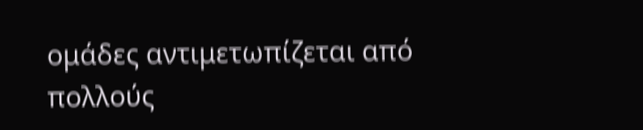ομάδες αντιμετωπίζεται από πολλούς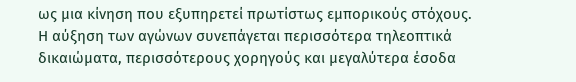ως μια κίνηση που εξυπηρετεί πρωτίστως εμπορικούς στόχους. Η αύξηση των αγώνων συνεπάγεται περισσότερα τηλεοπτικά δικαιώματα, περισσότερους χορηγούς και μεγαλύτερα έσοδα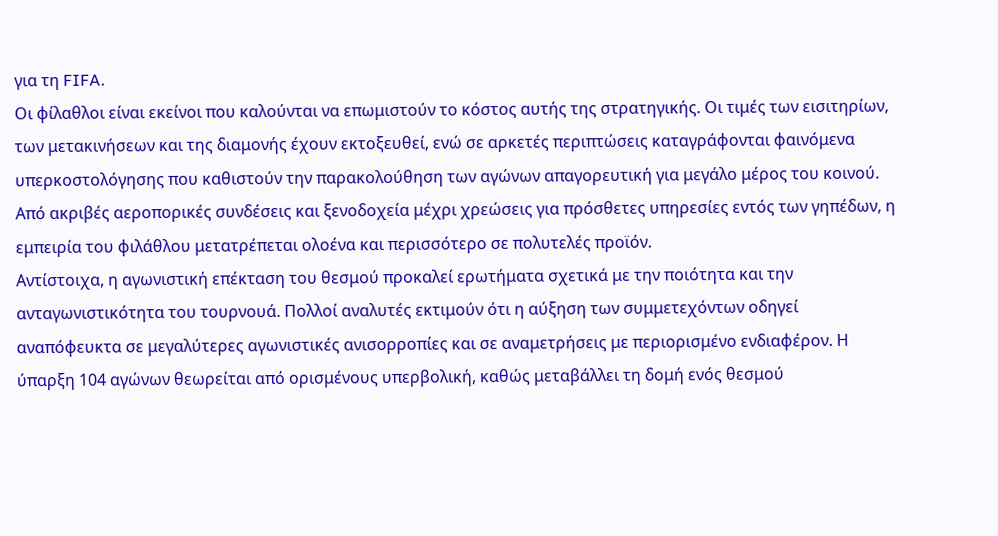για τη FIFA.
Οι φίλαθλοι είναι εκείνοι που καλούνται να επωμιστούν το κόστος αυτής της στρατηγικής. Οι τιμές των εισιτηρίων, των μετακινήσεων και της διαμονής έχουν εκτοξευθεί, ενώ σε αρκετές περιπτώσεις καταγράφονται φαινόμενα υπερκοστολόγησης που καθιστούν την παρακολούθηση των αγώνων απαγορευτική για μεγάλο μέρος του κοινού. Από ακριβές αεροπορικές συνδέσεις και ξενοδοχεία μέχρι χρεώσεις για πρόσθετες υπηρεσίες εντός των γηπέδων, η εμπειρία του φιλάθλου μετατρέπεται ολοένα και περισσότερο σε πολυτελές προϊόν.
Αντίστοιχα, η αγωνιστική επέκταση του θεσμού προκαλεί ερωτήματα σχετικά με την ποιότητα και την ανταγωνιστικότητα του τουρνουά. Πολλοί αναλυτές εκτιμούν ότι η αύξηση των συμμετεχόντων οδηγεί αναπόφευκτα σε μεγαλύτερες αγωνιστικές ανισορροπίες και σε αναμετρήσεις με περιορισμένο ενδιαφέρον. Η ύπαρξη 104 αγώνων θεωρείται από ορισμένους υπερβολική, καθώς μεταβάλλει τη δομή ενός θεσμού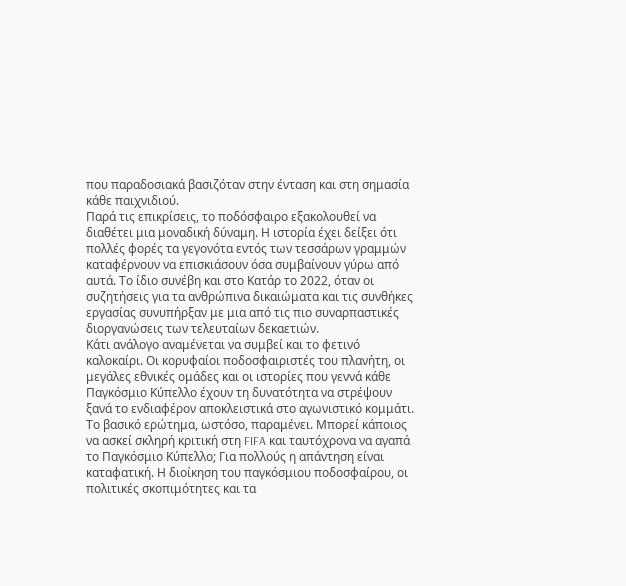που παραδοσιακά βασιζόταν στην ένταση και στη σημασία κάθε παιχνιδιού.
Παρά τις επικρίσεις, το ποδόσφαιρο εξακολουθεί να διαθέτει μια μοναδική δύναμη. Η ιστορία έχει δείξει ότι πολλές φορές τα γεγονότα εντός των τεσσάρων γραμμών καταφέρνουν να επισκιάσουν όσα συμβαίνουν γύρω από αυτά. Το ίδιο συνέβη και στο Κατάρ το 2022, όταν οι συζητήσεις για τα ανθρώπινα δικαιώματα και τις συνθήκες εργασίας συνυπήρξαν με μια από τις πιο συναρπαστικές διοργανώσεις των τελευταίων δεκαετιών.
Κάτι ανάλογο αναμένεται να συμβεί και το φετινό καλοκαίρι. Οι κορυφαίοι ποδοσφαιριστές του πλανήτη, οι μεγάλες εθνικές ομάδες και οι ιστορίες που γεννά κάθε Παγκόσμιο Κύπελλο έχουν τη δυνατότητα να στρέψουν ξανά το ενδιαφέρον αποκλειστικά στο αγωνιστικό κομμάτι.
Το βασικό ερώτημα, ωστόσο, παραμένει. Μπορεί κάποιος να ασκεί σκληρή κριτική στη FIFA και ταυτόχρονα να αγαπά το Παγκόσμιο Κύπελλο; Για πολλούς η απάντηση είναι καταφατική. Η διοίκηση του παγκόσμιου ποδοσφαίρου, οι πολιτικές σκοπιμότητες και τα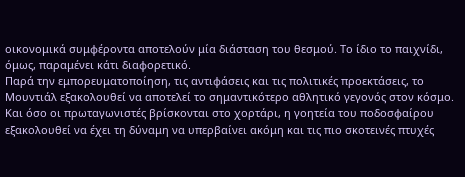οικονομικά συμφέροντα αποτελούν μία διάσταση του θεσμού. Το ίδιο το παιχνίδι, όμως, παραμένει κάτι διαφορετικό.
Παρά την εμπορευματοποίηση, τις αντιφάσεις και τις πολιτικές προεκτάσεις, το Μουντιάλ εξακολουθεί να αποτελεί το σημαντικότερο αθλητικό γεγονός στον κόσμο. Και όσο οι πρωταγωνιστές βρίσκονται στο χορτάρι, η γοητεία του ποδοσφαίρου εξακολουθεί να έχει τη δύναμη να υπερβαίνει ακόμη και τις πιο σκοτεινές πτυχές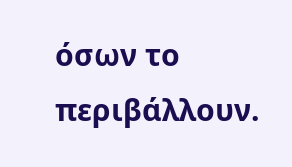όσων το περιβάλλουν.